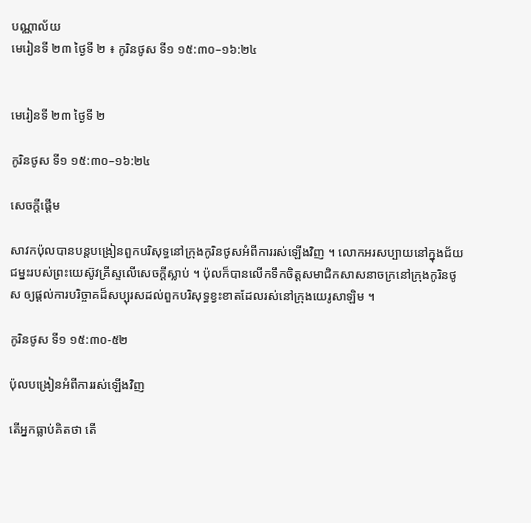បណ្ណាល័យ
មេរៀនទី ២៣ ថ្ងៃទី ២ ៖ កូរិនថូស ទី១ ១៥:៣០–១៦:២៤


មេរៀនទី ២៣ ថ្ងៃទី ២

កូរិនថូស ទី១ ១៥:៣០–១៦:២៤

សេចក្តីផ្ដើម

សាវកប៉ុលបានបន្តបង្រៀនពួកបរិសុទ្ធនៅក្រុងកូរិនថូសអំពីការរស់ឡើងវិញ ។ លោកអរសប្បាយនៅក្នុងជ័យជម្នះរបស់ព្រះយេស៊ូវគ្រីស្ទលើសេចក្ដីស្លាប់ ។ ប៉ុលក៏បានលើកទឹកចិត្តសមាជិកសាសនាចក្រនៅក្រុងកូរិនថូស ឲ្យផ្ដល់ការបរិច្ចាគដ៏សប្បុរសដល់ពួកបរិសុទ្ធខ្វះខាតដែលរស់នៅក្រុងយេរូសាឡិម ។

កូរិនថូស ទី១ ១៥:៣០-៥២

ប៉ុលបង្រៀនអំពីការរស់ឡើងវិញ

តើអ្នកធ្លាប់គិតថា តើ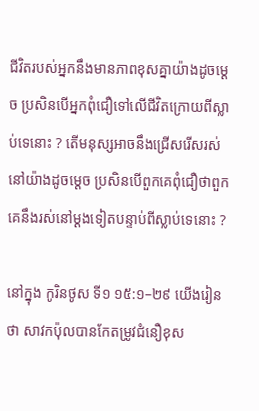ជីវិតរបស់អ្នកនឹងមានភាពខុសគ្នាយ៉ាងដូចម្ដេច ប្រសិនបើអ្នកពុំជឿទៅលើជីវិតក្រោយពីស្លាប់ទេនោះ ? តើមនុស្សអាចនឹងជ្រើសរើសរស់នៅយ៉ាងដូចម្ដេច ប្រសិនបើពួកគេពុំជឿថាពួកគេនឹងរស់នៅម្ដងទៀតបន្ទាប់ពីស្លាប់ទេនោះ ?

នៅក្នុង កូរិនថូស ទី១ ១៥:១–២៩ យើងរៀនថា សាវកប៉ុលបានកែតម្រូវជំនឿខុស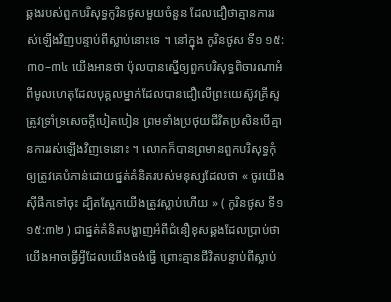ឆ្គងរបស់ពួកបរិសុទ្ធកូរិនថូសមួយចំនួន ដែលជឿថាគ្មានការរស់ឡើងវិញបន្ទាប់ពីស្លាប់នោះទេ ។ នៅក្នុង កូរិនថូស ទី១ ១៥:៣០–៣៤ យើងអានថា ប៉ុលបានស្នើឲ្យពួកបរិសុទ្ធពិចារណាអំពីមូលហេតុដែលបុគ្គលម្នាក់ដែលបានជឿលើព្រះយេស៊ូវគ្រីស្ទត្រូវទ្រាំទ្រសេចក្ដីបៀតបៀន ព្រមទាំងប្រថុយជីវិតប្រសិនបើគ្មានការរស់ឡើងវិញទេនោះ ។ លោកក៏បានព្រមានពួកបរិសុទ្ធកុំឲ្យត្រូវគេបំភាន់ដោយផ្នត់គំនិតរបស់មនុស្សដែលថា « ចូរយើងស៊ីផឹកទៅចុះ ដ្បិតស្អែកយើងត្រូវស្លាប់ហើយ » ( កូរិនថូស ទី១ ១៥:៣២ ) ជាផ្នត់គំនិតបង្ហាញអំពីជំនឿខុសឆ្គងដែលប្រាប់ថាយើងអាចធ្វើអ្វីដែលយើងចង់ធ្វើ ព្រោះគ្មានជីវិតបន្ទាប់ពីស្លាប់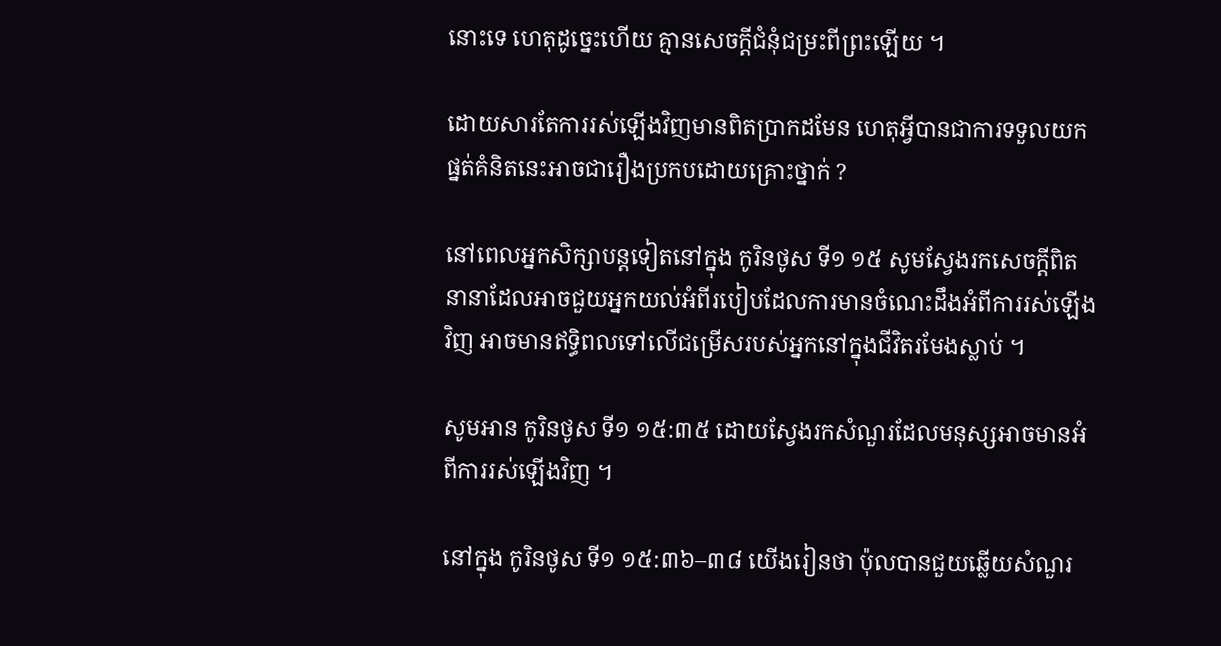នោះទេ ហេតុដូច្នេះហើយ គ្មានសេចក្ដីជំនុំជម្រះពីព្រះឡើយ ។

ដោយសារតែការរស់ឡើងវិញមានពិតប្រាកដមែន ហេតុអ្វីបានជាការទទួលយកផ្នត់គំនិតនេះអាចជារឿងប្រកបដោយគ្រោះថ្នាក់ ?

នៅពេលអ្នកសិក្សាបន្តទៀតនៅក្នុង កូរិនថូស ទី១ ១៥ សូមស្វែងរកសេចក្ដីពិតនានាដែលអាចជួយអ្នកយល់អំពីរបៀបដែលការមានចំណេះដឹងអំពីការរស់ឡើងវិញ អាចមានឥទ្ធិពលទៅលើជម្រើសរបស់អ្នកនៅក្នុងជីវិតរមែងស្លាប់ ។

សូមអាន កូរិនថូស ទី១ ១៥:៣៥ ដោយស្វែងរកសំណួរដែលមនុស្សអាចមានអំពីការរស់ឡើងវិញ ។

នៅក្នុង កូរិនថូស ទី១ ១៥:៣៦–៣៨ យើងរៀនថា ប៉ុលបានជួយឆ្លើយសំណួរ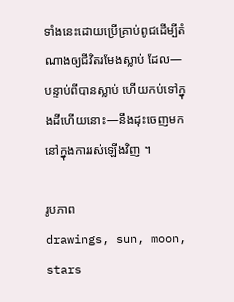ទាំងនេះដោយប្រើគ្រាប់ពូជដើម្បីតំណាងឲ្យជីវិតរមែងស្លាប់ ដែល—បន្ទាប់ពីបានស្លាប់ ហើយកប់ទៅក្នុងដីហើយនោះ—នឹងដុះចេញមកនៅក្នុងការរស់ឡើងវិញ ។

រូបភាព
drawings, sun, moon, stars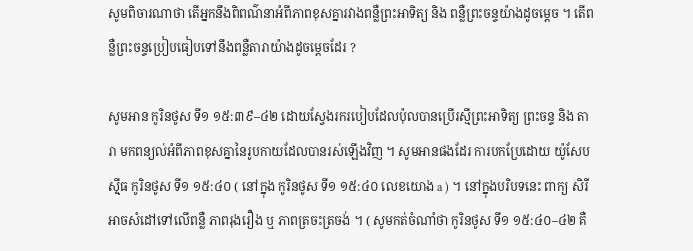សូមពិចារណាថា តើអ្នកនឹងពិពណ៌នាអំពីភាពខុសគ្នារវាងពន្លឺព្រះអាទិត្យ និង ពន្លឺព្រះចន្ទយ៉ាងដូចម្ដេច ។ តើពន្លឺព្រះចន្ទប្រៀបធៀបទៅនឹងពន្លឺតារាយ៉ាងដូចម្ដេចដែរ ?

សូមអាន កូរិនថូស ទី១ ១៥:៣៩–៤២ ដោយស្វែងរករបៀបដែលប៉ុលបានប្រើរស្មីព្រះអាទិត្យ ព្រះចន្ទ និង តារា មកពន្យល់អំពីភាពខុសគ្នានៃរូបកាយដែលបានរស់ឡើងវិញ ។ សូមអានផងដែរ ការបកប្រែដោយ យ៉ូសែប ស៊្មីធ កូរិនថូស ទី១ ១៥:៤០ ( នៅក្នុង កូរិនថូស ទី១ ១៥:៤០ លេខយោង a ) ។ នៅក្នុងបរិបទនេះ ពាក្យ សិរី អាចសំដៅទៅលើពន្លឺ ភាពរុងរឿង ឬ ភាពត្រចះត្រចង់ ។ ( សូមកត់ចំណាំថា កូរិនថូស ទី១ ១៥:៤០–៤២ គឺ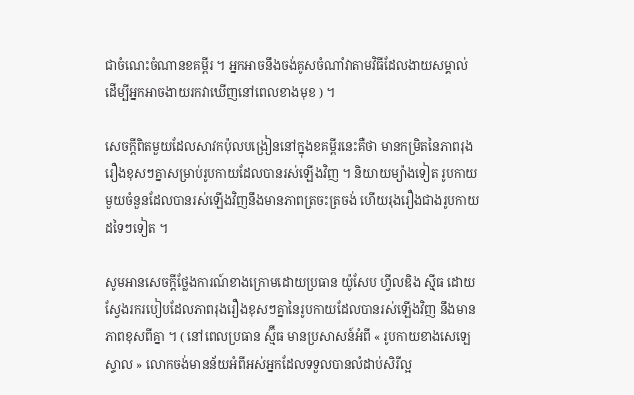ជាចំណេះចំណានខគម្ពីរ ។ អ្នកអាចនឹងចង់គូសចំណាំវាតាមវិធីដែលងាយសម្គាល់ ដើម្បីអ្នកអាចងាយរកវាឃើញនៅពេលខាងមុខ ) ។

សេចក្តីពិតមួយដែលសាវកប៉ុលបង្រៀននៅក្នុងខគម្ពីរនេះគឺថា មានកម្រិតនៃភាពរុងរឿងខុសៗគ្នាសម្រាប់រូបកាយដែលបានរស់ឡើងវិញ ។ និយាយម្យ៉ាងទៀត រូបកាយមួយចំនួនដែលបានរស់ឡើងវិញនឹងមានភាពត្រចះត្រចង់ ហើយរុងរឿងជាងរូបកាយដទៃៗទៀត ។

សូមអានសេចក្ដីថ្លែងការណ៍ខាងក្រោមដោយប្រធាន យ៉ូសែប ហ្វីលឌិង ស៊្មីធ ដោយស្វែងរករបៀបដែលភាពរុងរឿងខុសៗគ្នានៃរូបកាយដែលបានរស់ឡើងវិញ នឹងមានភាពខុសពីគ្នា ។ ( នៅពេលប្រធាន ស្ម៊ីធ មានប្រសាសន៍អំពី « រូបកាយខាងសេឡេស្ទាល » លោកចង់មានន័យអំពីអស់អ្នកដែលទទួលបានលំដាប់សិរីល្អ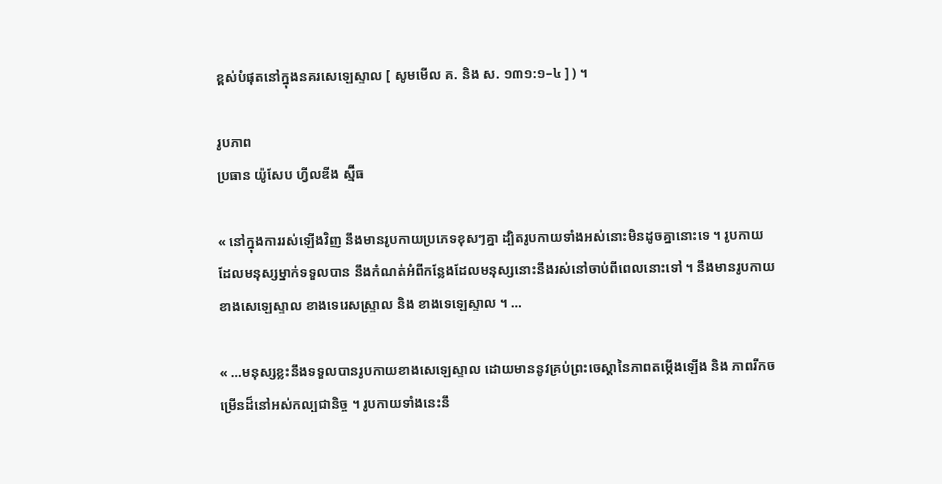ខ្ពស់បំផុតនៅក្នុងនគរសេឡេស្ទាល [ សូមមើល គ. និង ស. ១៣១:១–៤ ] ) ។

រូបភាព
ប្រធាន យ៉ូសែប ហ្វីលឌីង ស្ម៊ីធ

« នៅក្នុងការរស់ឡើងវិញ នឹងមានរូបកាយប្រភេទខុសៗគ្នា ដ្បិតរូបកាយទាំងអស់នោះមិនដូចគ្នានោះទេ ។ រូបកាយដែលមនុស្សម្នាក់ទទួលបាន នឹងកំណត់អំពីកន្លែងដែលមនុស្សនោះនឹងរស់នៅចាប់ពីពេលនោះទៅ ។ នឹងមានរូបកាយខាងសេឡេស្ទាល ខាងទេរេសស្ទ្រាល និង ខាងទេឡេស្ទាល ។ …

« …មនុស្សខ្លះនឹងទទួលបានរូបកាយខាងសេឡេស្ទាល ដោយមាននូវគ្រប់ព្រះចេស្ដានៃភាពតម្កើងឡើង និង ភាពរីកចម្រើនដ៏នៅអស់កល្បជានិច្ច ។ រូបកាយទាំងនេះនឹ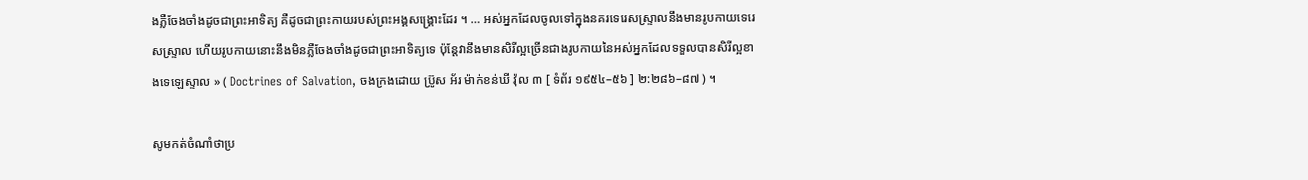ងភ្លឺចែងចាំងដូចជាព្រះអាទិត្យ គឺដូចជាព្រះកាយរបស់ព្រះអង្គសង្គ្រោះដែរ ។ … អស់អ្នកដែលចូលទៅក្នុងនគរទេរេសស្ទ្រាលនឹងមានរូបកាយទេរេសស្ទ្រាល ហើយរូបកាយនោះនឹងមិនភ្លឺចែងចាំងដូចជាព្រះអាទិត្យទេ ប៉ុន្តែវានឹងមានសិរីល្អច្រើនជាងរូបកាយនៃអស់អ្នកដែលទទួលបានសិរីល្អខាងទេឡេស្ទាល » ( Doctrines of Salvation, ចងក្រងដោយ ប្រ៊ូស អ័រ ម៉ាក់ខន់ឃី វ៉ុល ៣ [ ទំព័រ ១៩៥៤–៥៦ ] ២:២៨៦–៨៧ ) ។

សូមកត់ចំណាំថាប្រ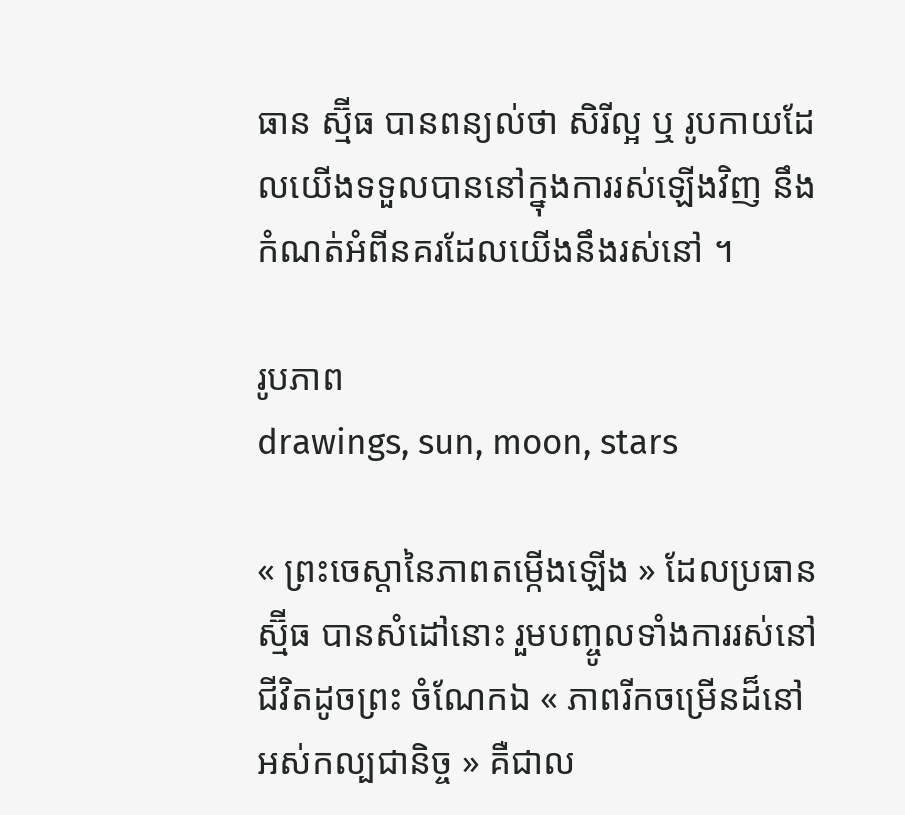ធាន ស្ម៊ីធ បានពន្យល់ថា សិរីល្អ ឬ រូបកាយដែលយើងទទួលបាននៅក្នុងការរស់ឡើងវិញ នឹងកំណត់អំពីនគរដែលយើងនឹងរស់នៅ ។

រូបភាព
drawings, sun, moon, stars

« ព្រះចេស្ដានៃភាពតម្កើងឡើង » ដែលប្រធាន ស្ម៊ីធ បានសំដៅនោះ រួមបញ្ចូលទាំងការរស់នៅជីវិតដូចព្រះ ចំណែកឯ « ភាពរីកចម្រើនដ៏នៅអស់កល្បជានិច្ច » គឺជាល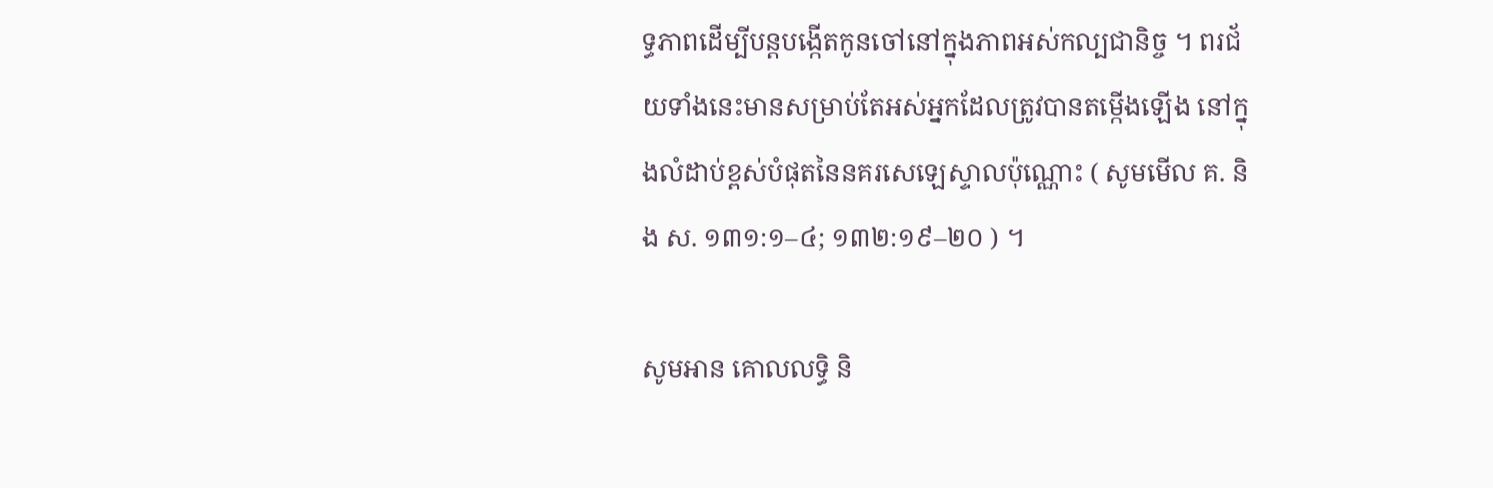ទ្ធភាពដើម្បីបន្តបង្កើតកូនចៅនៅក្នុងភាពអស់កល្បជានិច្ច ។ ពរជ័យទាំងនេះមានសម្រាប់តែអស់អ្នកដែលត្រូវបានតម្កើងឡើង នៅក្នុងលំដាប់ខ្ពស់បំផុតនៃនគរសេឡេស្ទាលប៉ុណ្ណោះ ( សូមមើល គ. និង ស. ១៣១:១–៤; ១៣២:១៩–២០ ) ។

សូមអាន គោលលទ្ធិ និ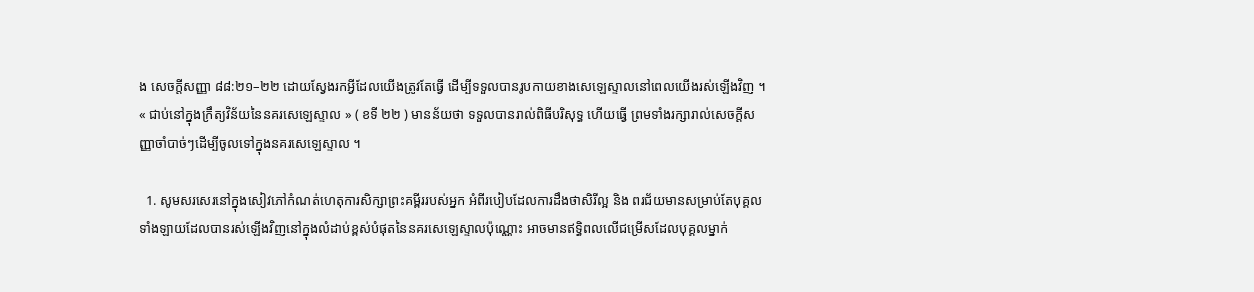ង សេចក្តីសញ្ញា ៨៨:២១–២២ ដោយស្វែងរកអ្វីដែលយើងត្រូវតែធ្វើ ដើម្បីទទួលបានរូបកាយខាងសេឡេស្ទាលនៅពេលយើងរស់ឡើងវិញ ។ « ជាប់នៅក្នុងក្រឹត្យវិន័យនៃនគរសេឡេស្ទាល » ( ខទី ២២ ) មានន័យថា ទទួលបានរាល់ពិធីបរិសុទ្ធ ហើយធ្វើ ព្រមទាំងរក្សារាល់សេចក្ដីសញ្ញាចាំបាច់ៗដើម្បីចូលទៅក្នុងនគរសេឡេស្ទាល ។

  1. សូមសរសេរនៅក្នុងសៀវភៅកំណត់ហេតុការសិក្សាព្រះគម្ពីររបស់អ្នក អំពីរបៀបដែលការដឹងថាសិរីល្អ និង ពរជ័យមានសម្រាប់តែបុគ្គលទាំងឡាយដែលបានរស់ឡើងវិញនៅក្នុងលំដាប់ខ្ពស់បំផុតនៃនគរសេឡេស្ទាលប៉ុណ្ណោះ អាចមានឥទ្ធិពលលើជម្រើសដែលបុគ្គលម្នាក់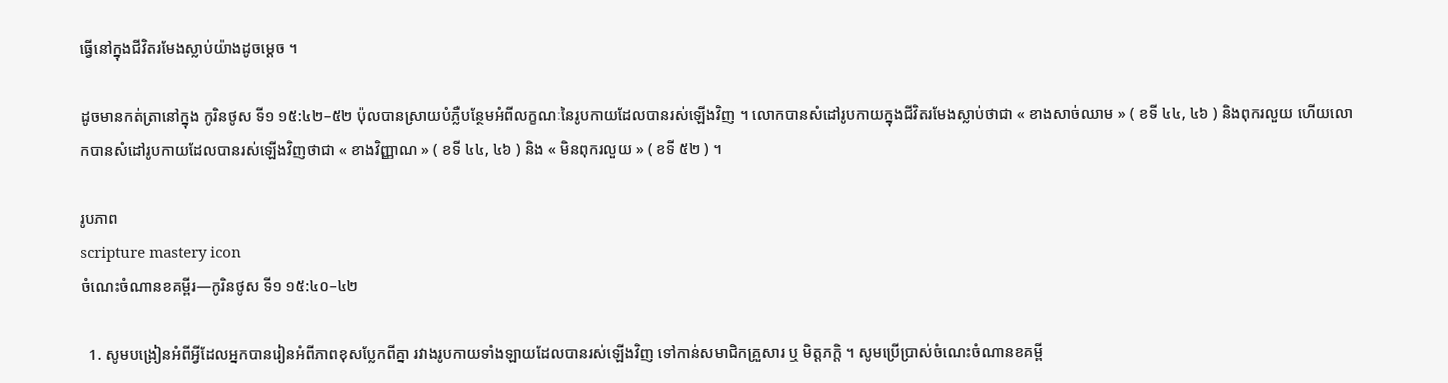ធ្វើនៅក្នុងជីវិតរមែងស្លាប់យ៉ាងដូចម្ដេច ។

ដូចមានកត់ត្រានៅក្នុង កូរិនថូស ទី១ ១៥:៤២–៥២ ប៉ុលបានស្រាយបំភ្លឺបន្ថែមអំពីលក្ខណៈនៃរូបកាយដែលបានរស់ឡើងវិញ ។ លោកបានសំដៅរូបកាយក្នុងជីវិតរមែងស្លាប់ថាជា « ខាងសាច់ឈាម » ( ខទី ៤៤, ៤៦ ) និងពុករលួយ ហើយលោកបានសំដៅរូបកាយដែលបានរស់ឡើងវិញថាជា « ខាងវិញ្ញាណ » ( ខទី ៤៤, ៤៦ ) និង « មិនពុករលួយ » ( ខទី ៥២ ) ។

រូបភាព
scripture mastery icon
ចំណេះចំណានខគម្ពីរ—កូរិនថូស ទី១ ១៥:៤០–៤២

  1. សូមបង្រៀនអំពីអ្វីដែលអ្នកបានរៀនអំពីភាពខុសប្លែកពីគ្នា រវាងរូបកាយទាំងឡាយដែលបានរស់ឡើងវិញ ទៅកាន់សមាជិកគ្រួសារ ឬ មិត្តភក្ដិ ។ សូមប្រើប្រាស់ចំណេះចំណានខគម្ពី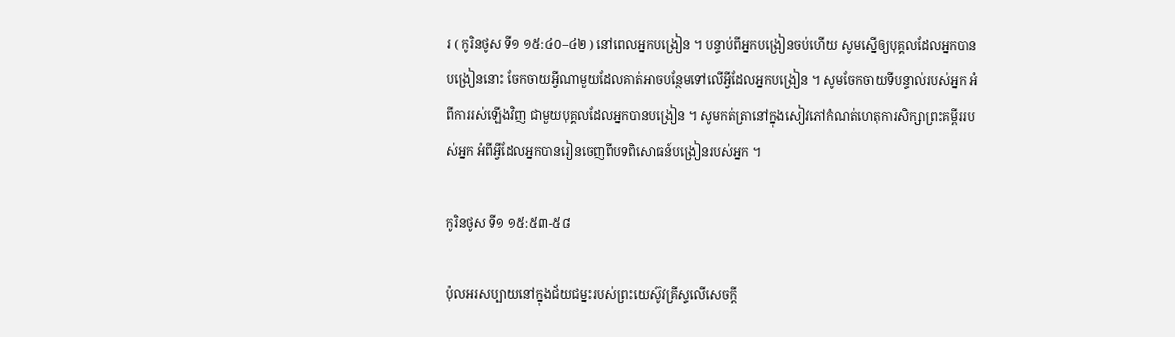រ ( កូរិនថូស ទី១ ១៥:៤០–៤២ ) នៅពេលអ្នកបង្រៀន ។ បន្ទាប់ពីអ្នកបង្រៀនចប់ហើយ សូមស្នើឲ្យបុគ្គលដែលអ្នកបានបង្រៀននោះ ចែកចាយអ្វីណាមួយដែលគាត់អាចបន្ថែមទៅលើអ្វីដែលអ្នកបង្រៀន ។ សូមចែកចាយទីបន្ទាល់របស់អ្នក អំពីការរស់ឡើងវិញ ជាមួយបុគ្គលដែលអ្នកបានបង្រៀន ។ សូមកត់ត្រានៅក្នុងសៀវភៅកំណត់ហេតុការសិក្សាព្រះគម្ពីររបស់អ្នក អំពីអ្វីដែលអ្នកបានរៀនចេញពីបទពិសោធន៍បង្រៀនរបស់អ្នក ។

កូរិនថូស ទី១ ១៥:៥៣-៥៨

ប៉ុលអរសប្បាយនៅក្នុងជ័យជម្នះរបស់ព្រះយេស៊ូវគ្រីស្ទលើសេចក្ដី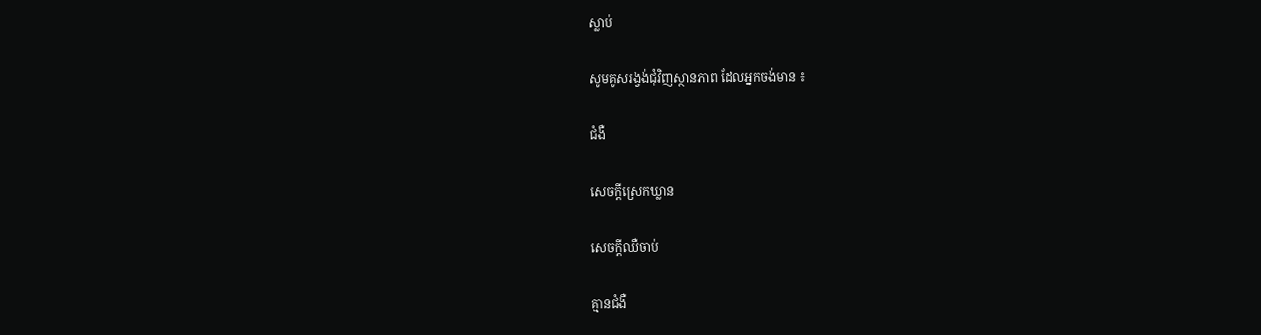ស្លាប់

សូមគូសរង្វង់ជុំវិញស្ថានភាព ដែលអ្នកចង់មាន ៖

ជំងឺ

សេចក្តីស្រេកឃ្លាន

សេចក្ដីឈឺចាប់

គ្មានជំងឺ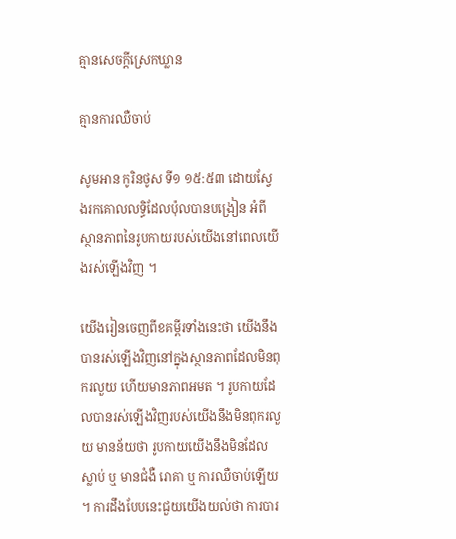គ្មានសេចក្តីស្រេកឃ្លាន

គ្មានការឈឺចាប់

សូមអាន កូរិនថូស ទី១ ១៥:៥៣ ដោយស្វែងរកគោលលទ្ធិដែលប៉ុលបានបង្រៀន អំពីស្ថានភាពនៃរូបកាយរបស់យើងនៅពេលយើងរស់ឡើងវិញ ។

យើងរៀនចេញពីខគម្ពីរទាំងនេះថា យើងនឹងបានរស់ឡើងវិញនៅក្នុងស្ថានភាពដែលមិនពុករលួយ ហើយមានភាពអមត ។ រូបកាយដែលបានរស់ឡើងវិញរបស់យើងនឹងមិនពុករលួយ មានន័យថា រូបកាយយើងនឹងមិនដែលស្លាប់ ឬ មានជំងឺ រោគា ឬ ការឈឺចាប់ឡើយ ។ ការដឹងបែបនេះជួយយើងយល់ថា ការបារ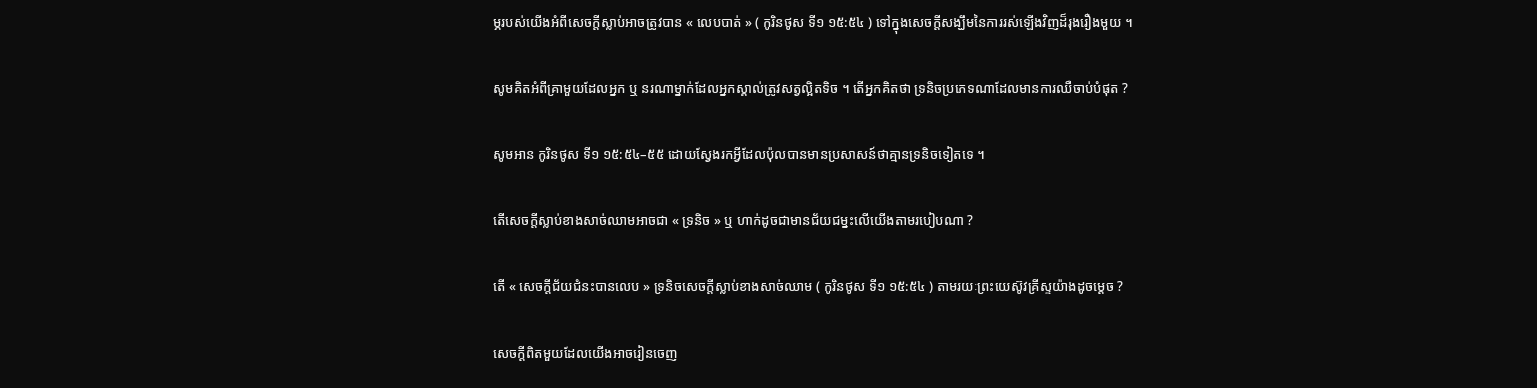ម្ភរបស់យើងអំពីសេចក្ដីស្លាប់អាចត្រូវបាន « លេបបាត់ » ( កូរិនថូស ទី១ ១៥:៥៤ ) ទៅក្នុងសេចក្ដីសង្ឃឹមនៃការរស់ឡើងវិញដ៏រុងរឿងមួយ ។

សូមគិតអំពីគ្រាមួយដែលអ្នក ឬ នរណាម្នាក់ដែលអ្នកស្គាល់ត្រូវសត្វល្អិតទិច ។ តើអ្នកគិតថា ទ្រនិចប្រភេទណាដែលមានការឈឺចាប់បំផុត ?

សូមអាន កូរិនថូស ទី១ ១៥:៥៤–៥៥ ដោយស្វែងរកអ្វីដែលប៉ុលបានមានប្រសាសន៍ថាគ្មានទ្រនិចទៀតទេ ។

តើសេចក្តីស្លាប់ខាងសាច់ឈាមអាចជា « ទ្រនិច » ឬ ហាក់ដូចជាមានជ័យជម្នះលើយើងតាមរបៀបណា ?

តើ « សេចក្តីជ័យជំនះបានលេប » ទ្រនិចសេចក្ដីស្លាប់ខាងសាច់ឈាម ( កូរិនថូស ទី១ ១៥:៥៤ ) តាមរយៈព្រះយេស៊ូវគ្រីស្ទយ៉ាងដូចម្ដេច ?

សេចក្ដីពិតមួយដែលយើងអាចរៀនចេញ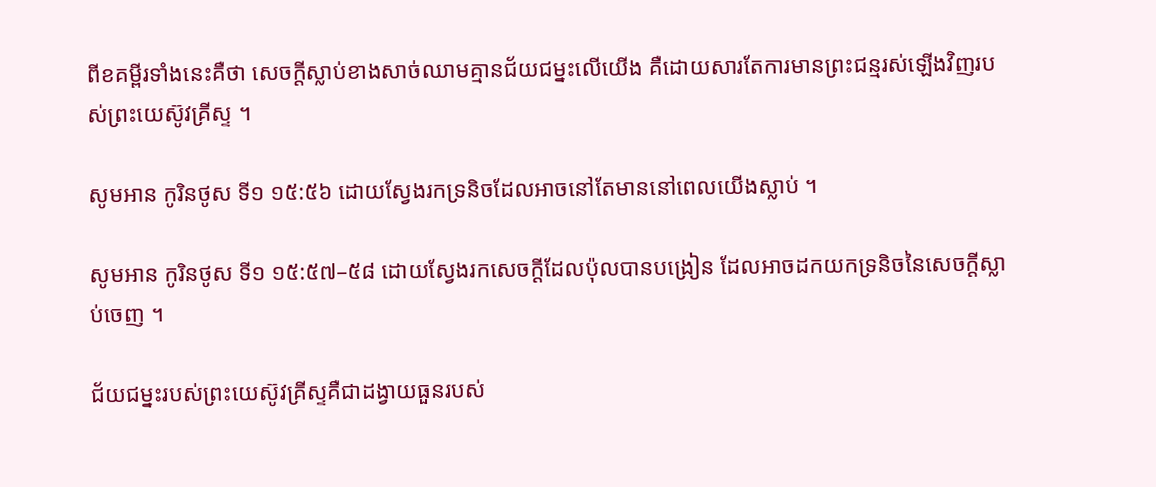ពីខគម្ពីរទាំងនេះគឺថា សេចក្ដីស្លាប់ខាងសាច់ឈាមគ្មានជ័យជម្នះលើយើង គឺដោយសារតែការមានព្រះជន្មរស់ឡើងវិញរបស់ព្រះយេស៊ូវគ្រីស្ទ ។

សូមអាន កូរិនថូស ទី១ ១៥:៥៦ ដោយស្វែងរកទ្រនិចដែលអាចនៅតែមាននៅពេលយើងស្លាប់ ។

សូមអាន កូរិនថូស ទី១ ១៥:៥៧–៥៨ ដោយស្វែងរកសេចក្ដីដែលប៉ុលបានបង្រៀន ដែលអាចដកយកទ្រនិចនៃសេចក្ដីស្លាប់ចេញ ។

ជ័យជម្នះរបស់ព្រះយេស៊ូវគ្រីស្ទគឺជាដង្វាយធួនរបស់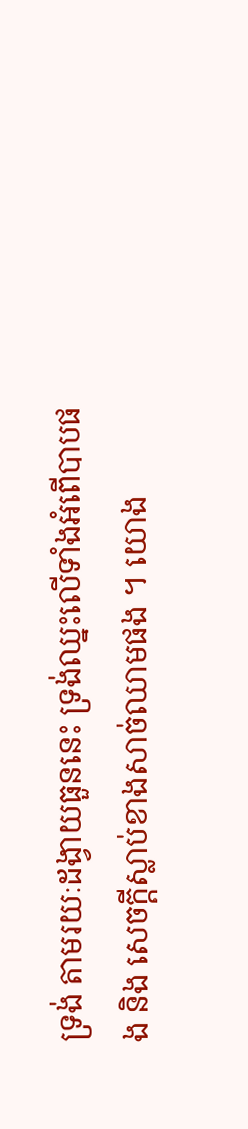ទ្រង់ តាមរយៈដង្វាយធួននេះ ទ្រង់ឈ្នះលើទាំងអំពើបាបផង និង សេចក្ដីស្លាប់ខាងសាច់ឈាមផង ។ យោង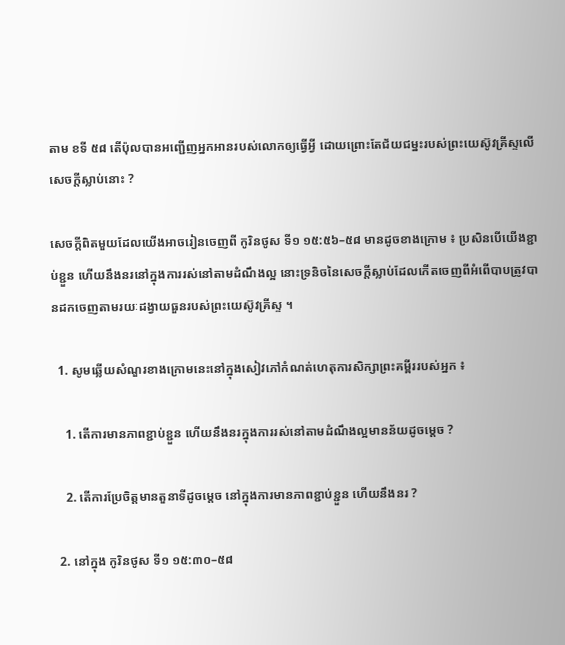តាម ខទី ៥៨ តើប៉ុលបានអញ្ជើញអ្នកអានរបស់លោកឲ្យធ្វើអ្វី ដោយព្រោះតែជ័យជម្នះរបស់ព្រះយេស៊ូវគ្រីស្ទលើសេចក្ដីស្លាប់នោះ ?

សេចក្តីពិតមួយដែលយើងអាចរៀនចេញពី កូរិនថូស ទី១ ១៥:៥៦–៥៨ មានដូចខាងក្រោម ៖ ប្រសិនបើយើងខ្ជាប់ខ្ជួន ហើយនឹងនរនៅក្នុងការរស់នៅតាមដំណឹងល្អ នោះទ្រនិចនៃសេចក្ដីស្លាប់ដែលកើតចេញពីអំពើបាបត្រូវបានដកចេញតាមរយៈដង្វាយធួនរបស់ព្រះយេស៊ូវគ្រីស្ទ ។

  1. សូមឆ្លើយសំណួរខាងក្រោមនេះនៅក្នុងសៀវភៅកំណត់ហេតុការសិក្សាព្រះគម្ពីររបស់អ្នក ៖

    1. តើការមានភាពខ្ជាប់ខ្ជួន ហើយនឹងនរក្នុងការរស់នៅតាមដំណឹងល្អមានន័យដូចម្ដេច ?

    2. តើការប្រែចិត្តមានតួនាទីដូចម្ដេច នៅក្នុងការមានភាពខ្ជាប់ខ្ជួន ហើយនឹងនរ ?

  2. នៅក្នុង កូរិនថូស ទី១ ១៥:៣០–៥៨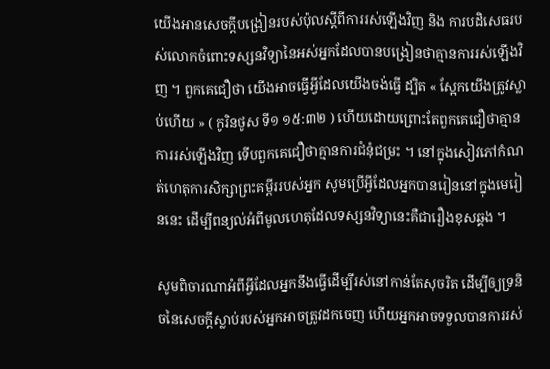យើងអានសេចក្ដីបង្រៀនរបស់ប៉ុលស្ដីពីការរស់ឡើងវិញ និង ការបដិសេធរបស់លោកចំពោះទស្សនវិទ្យានៃអស់អ្នកដែលបានបង្រៀនថាគ្មានការរស់ឡើងវិញ ។ ពួកគេជឿថា យើងអាចធ្វើអ្វីដែលយើងចង់ធ្វើ ដ្បិត « ស្អែកយើងត្រូវស្លាប់ហើយ » ( កូរិនថូស ទី១ ១៥:៣២ ) ហើយដោយព្រោះតែពួកគេជឿថាគ្មានការរស់ឡើងវិញ ទើបពួកគេជឿថាគ្មានការជំនុំជម្រះ ។ នៅក្នុងសៀវភៅកំណត់ហេតុការសិក្សាព្រះគម្ពីររបស់អ្នក សូមប្រើអ្វីដែលអ្នកបានរៀននៅក្នុងមេរៀននេះ ដើម្បីពន្យល់អំពីមូលហេតុដែលទស្សនវិទ្យានេះគឺជារឿងខុសឆ្គង ។

សូមពិចារណាអំពីអ្វីដែលអ្នកនឹងធ្វើដើម្បីរស់នៅកាន់តែសុចរិត ដើម្បីឲ្យទ្រនិចនៃសេចក្ដីស្លាប់របស់អ្នកអាចត្រូវដកចេញ ហើយអ្នកអាចទទួលបានការរស់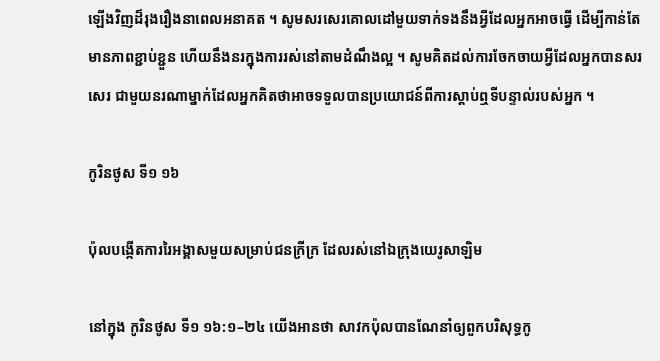ឡើងវិញដ៏រុងរឿងនាពេលអនាគត ។ សូមសរសេរគោលដៅមួយទាក់ទងនឹងអ្វីដែលអ្នកអាចធ្វើ ដើម្បីកាន់តែមានភាពខ្ជាប់ខ្ជួន ហើយនឹងនរក្នុងការរស់នៅតាមដំណឹងល្អ ។ សូមគិតដល់ការចែកចាយអ្វីដែលអ្នកបានសរសេរ ជាមួយនរណាម្នាក់ដែលអ្នកគិតថាអាចទទួលបានប្រយោជន៍ពីការស្ដាប់ឮទីបន្ទាល់របស់អ្នក ។

កូរិនថូស ទី១ ១៦

ប៉ុលបង្កើតការរៃអង្គាសមួយសម្រាប់ជនក្រីក្រ ដែលរស់នៅឯក្រុងយេរូសាឡិម

នៅក្នុង កូរិនថូស ទី១ ១៦:១–២៤ យើងអានថា សាវកប៉ុលបានណែនាំឲ្យពួកបរិសុទ្ធកូ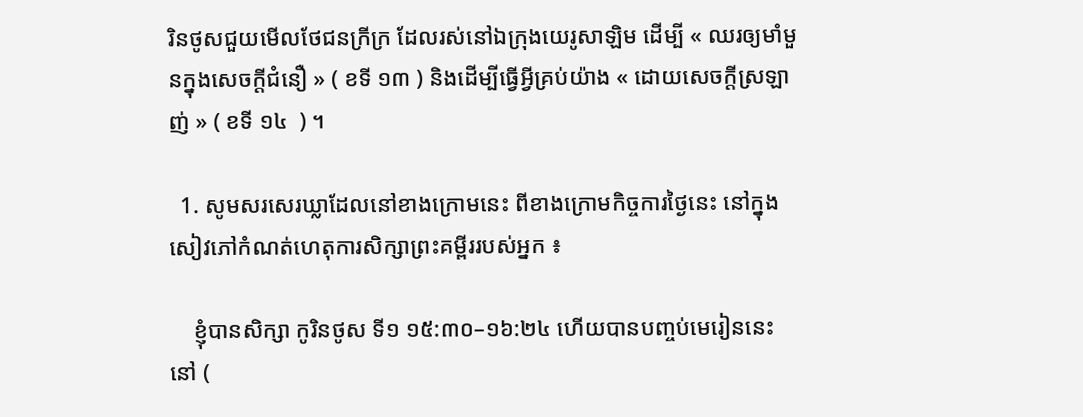រិនថូសជួយមើលថែជនក្រីក្រ ដែលរស់នៅឯក្រុងយេរូសាឡិម ដើម្បី « ឈរឲ្យមាំមួនក្នុងសេចក្តីជំនឿ » ( ខទី ១៣ ) និងដើម្បីធ្វើអ្វីគ្រប់យ៉ាង « ដោយសេចក្តីស្រឡាញ់ » ( ខទី ១៤  ) ។

  1. សូមសរសេរឃ្លាដែលនៅខាងក្រោមនេះ ពីខាងក្រោមកិច្ចការថ្ងៃនេះ នៅក្នុងសៀវភៅកំណត់ហេតុការសិក្សាព្រះគម្ពីររបស់អ្នក ៖

    ខ្ញុំបានសិក្សា កូរិនថូស ទី១ ១៥:៣០–១៦:២៤ ហើយបានបញ្ចប់មេរៀននេះនៅ (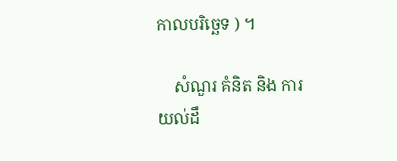កាលបរិច្ឆេទ ) ។

    សំណួរ គំនិត និង ការយល់ដឹ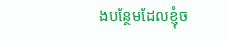ងបន្ថែមដែលខ្ញុំច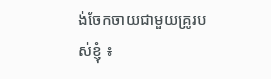ង់ចែកចាយជាមួយគ្រូរបស់ខ្ញុំ ៖